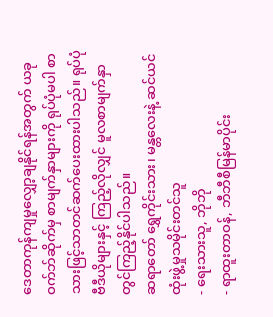ဒေတာကုန်ကျမှုလျှော့ချနိုင်ရန်အတွက် ယခုဝက်ဘ်ဆိုက်မှ စာမျက်နှာများကို ရုပ်ပုံမပါ စာသားဖြင့်သာတင်ဆက်ပေးထားပါသည်။ ရုပ်ပုံ ဗီဒီယိုများနှင့် ကြည့်လိုလျှင် မူလစာမျက်နှာတွင်ကြည့်နိုင်ပါသည်။
ဆရာတော် ရွှေကိုင်းသား၊ မန္တလေးနဲ့ ဆင်ယင်ထုံးဖွဲ့မှုသမိုင်းတင်သူ
- ရေးသားသူ, ဘိုဘို
- ရာထူးတာဝန်, ဘီဘီစီမြန်မာပိုင်း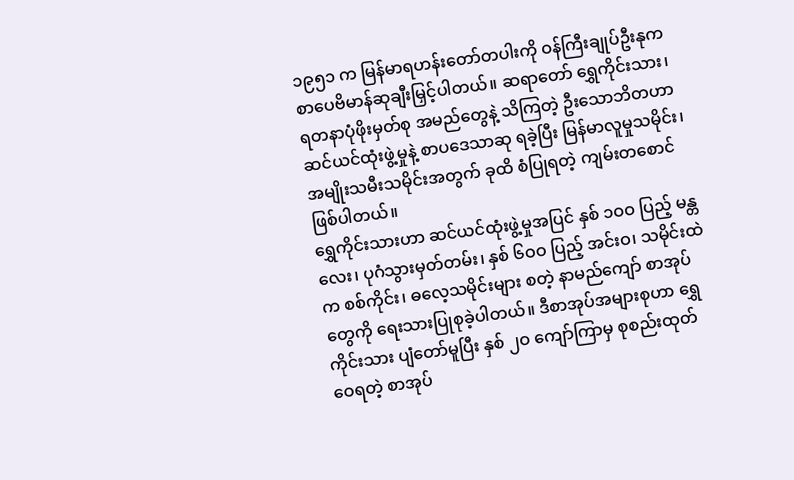၁၉၅၁ က မြန်မာရဟန်းတော်တပါးကို ဝန်ကြီးချုပ်ဦးနုက စာပေဗိမာန်ဆုချီးမြှင့်ပါတယ်။ ဆရာတော် ရွှေကိုင်းသား၊ ရတနာပုံဖိုးမှတ်စု အမည်တွေနဲ့ သိကြတဲ့ ဦးသောဘိတဟာ ဆင်ယင်ထုံးဖွဲ့မှုနဲ့ စာပဒေသာဆု ရခဲ့ပြီး မြန်မာလူမှုသမိုင်း၊ အမျိုးသမီးသမိုင်းအတွက် ခုထိ စံပြုရတဲ့ ကျမ်းတစောင် ဖြစ်ပါတယ်။
ရွှေကိုင်းသားဟာ ဆင်ယင်ထုံးဖွဲ့မှုအပြင် နှစ် ၁ဝဝ ပြည့် မန္တလေး၊ ပုဂံသွားမှတ်တမ်း၊ နှစ် ၆ဝဝ ပြည့် အင်းဝ၊ သမိုင်းထဲက စစ်ကိုင်း၊ ဓလေ့သမိုင်းများ စတဲ့ နာမည်ကျော် စာအုပ်တွေကို ရေးသားပြုစုခဲ့ပါတယ်။ ဒီစာအုပ်အများစုဟာ ရွှေကိုင်းသား ပျံတော်မူပြီး နှစ် ၂ဝ ကျော်ကြာမှ စုစည်းထုတ်ဝေရတဲ့ စာအုပ်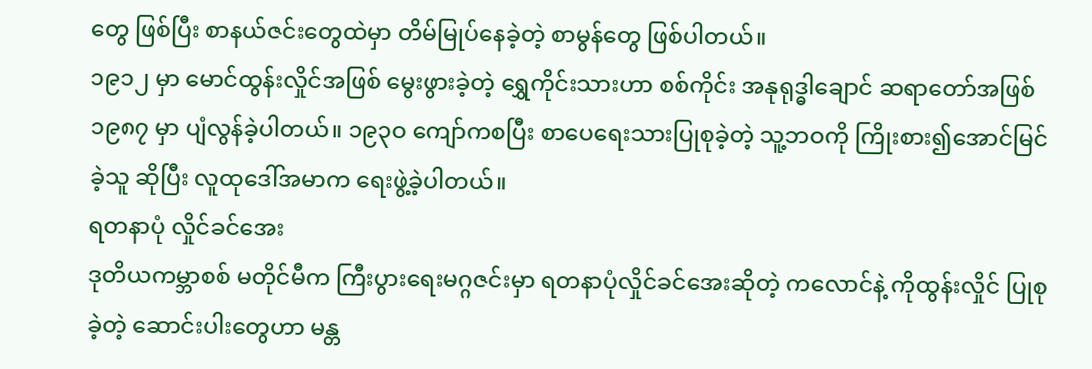တွေ ဖြစ်ပြီး စာနယ်ဇင်းတွေထဲမှာ တိမ်မြုပ်နေခဲ့တဲ့ စာမွန်တွေ ဖြစ်ပါတယ်။
၁၉၁၂ မှာ မောင်ထွန်းလှိုင်အဖြစ် မွေးဖွားခဲ့တဲ့ ရွှေကိုင်းသားဟာ စစ်ကိုင်း အနုရုဒ္ဓါချောင် ဆရာတော်အဖြစ် ၁၉၈၇ မှာ ပျံလွန်ခဲ့ပါတယ်။ ၁၉၃ဝ ကျော်ကစပြီး စာပေရေးသားပြုစုခဲ့တဲ့ သူ့ဘဝကို ကြိုးစား၍အောင်မြင်ခဲ့သူ ဆိုပြီး လူထုဒေါ်အမာက ရေးဖွဲ့ခဲ့ပါတယ်။
ရတနာပုံ လှိုင်ခင်အေး
ဒုတိယကမ္ဘာစစ် မတိုင်မီက ကြီးပွားရေးမဂ္ဂဇင်းမှာ ရတနာပုံလှိုင်ခင်အေးဆိုတဲ့ ကလောင်နဲ့ ကိုထွန်းလှိုင် ပြုစုခဲ့တဲ့ ဆောင်းပါးတွေဟာ မန္တ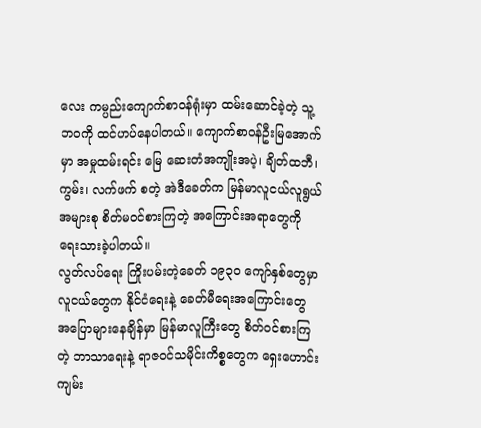လေး ကမ္ပည်းကျောက်စာဝန်ရုံးမှာ ထမ်းဆောင်ခဲ့တဲ့ သူ့ဘဝကို ထင်ဟပ်နေပါတယ်။ ကျောက်စာဝန်ဦးမြအောက်မှာ အမှုထမ်းရင်း မြေ ဆေးတံအကျိုးအပဲ့၊ ချိတ်ထဘီ၊ ကွမ်း၊ လက်ဖက် စတဲ့ အဲဒီခေတ်က မြန်မာလူငယ်လူရွယ် အများစု စိတ်မဝင်စားကြတဲ့ အကြောင်းအရာတွေကို ရေးသားခဲ့ပါတယ်။
လွတ်လပ်ရေး ကြိုးပမ်းတဲ့ခေတ် ၁၉၃ဝ ကျော်နှစ်တွေမှာ လူငယ်တွေက နိုင်ငံရေးနဲ့ ခေတ်မီရေးအကြောင်းတွေ အပြောများနေချိန်မှာ မြန်မာလူကြီးတွေ စိတ်ဝင်စားကြတဲ့ ဘာသာရေးနဲ့ ရာဇဝင်သမိုင်းကိစ္စတွေက ရှေးဟောင်းကျမ်း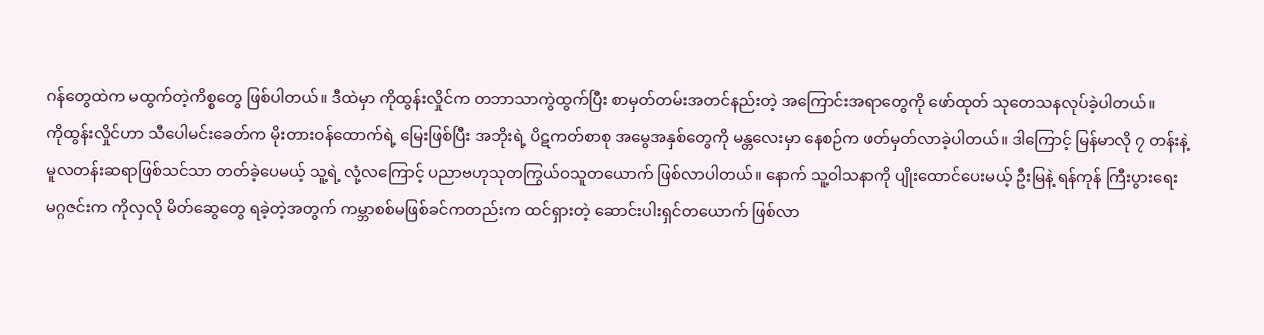ဂန်တွေထဲက မထွက်တဲ့ကိစ္စတွေ ဖြစ်ပါတယ်။ ဒီထဲမှာ ကိုထွန်းလှိုင်က တဘာသာကွဲထွက်ပြီး စာမှတ်တမ်းအတင်နည်းတဲ့ အကြောင်းအရာတွေကို ဖော်ထုတ် သုတေသနလုပ်ခဲ့ပါတယ်။
ကိုထွန်းလှိုင်ဟာ သီပေါမင်းခေတ်က မိုးတားဝန်ထောက်ရဲ့ မြေးဖြစ်ပြီး အဘိုးရဲ့ ပိဋကတ်စာစု အမွေအနှစ်တွေကို မန္တလေးမှာ နေစဉ်က ဖတ်မှတ်လာခဲ့ပါတယ်။ ဒါကြောင့် မြန်မာလို ၇ တန်းနဲ့ မူလတန်းဆရာဖြစ်သင်သာ တတ်ခဲ့ပေမယ့် သူ့ရဲ့ လုံ့လကြောင့် ပညာဗဟုသုတကြွယ်ဝသူတယောက် ဖြစ်လာပါတယ်။ နောက် သူ့ဝါသနာကို ပျိုးထောင်ပေးမယ့် ဦးမြနဲ့ ရန်ကုန် ကြီးပွားရေး မဂ္ဂဇင်းက ကိုလှလို မိတ်ဆွေတွေ ရခဲ့တဲ့အတွက် ကမ္ဘာစစ်မဖြစ်ခင်ကတည်းက ထင်ရှားတဲ့ ဆောင်းပါးရှင်တယောက် ဖြစ်လာ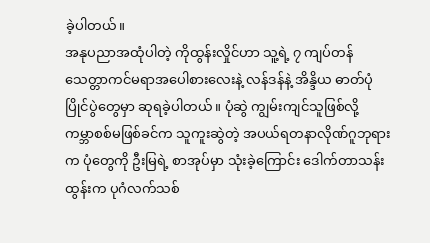ခဲ့ပါတယ်။
အနုပညာအထုံပါတဲ့ ကိုထွန်းလှိုင်ဟာ သူ့ရဲ့ ၇ ကျပ်တန် သေတ္တာကင်မရာအပေါစားလေးနဲ့ လန်ဒန်နဲ့ အိန္ဒိယ ဓာတ်ပုံပြိုင်ပွဲတွေမှာ ဆုရခဲ့ပါတယ်။ ပုံဆွဲ ကျွမ်းကျင်သူဖြစ်လို့ ကမ္ဘာစစ်မဖြစ်ခင်က သူကူးဆွဲတဲ့ အပယ်ရတနာလိုဏ်ဂူဘုရားက ပုံတွေကို ဦးမြရဲ့ စာအုပ်မှာ သုံးခဲ့ကြောင်း ဒေါက်တာသန်းထွန်းက ပုဂံလက်သစ်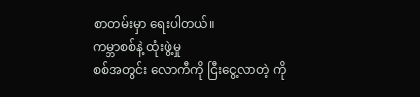စာတမ်းမှာ ရေးပါတယ်။
ကမ္ဘာစစ်နဲ့ ထုံးဖွဲ့မှု
စစ်အတွင်း လောကီကို ငြီးငွေ့လာတဲ့ ကို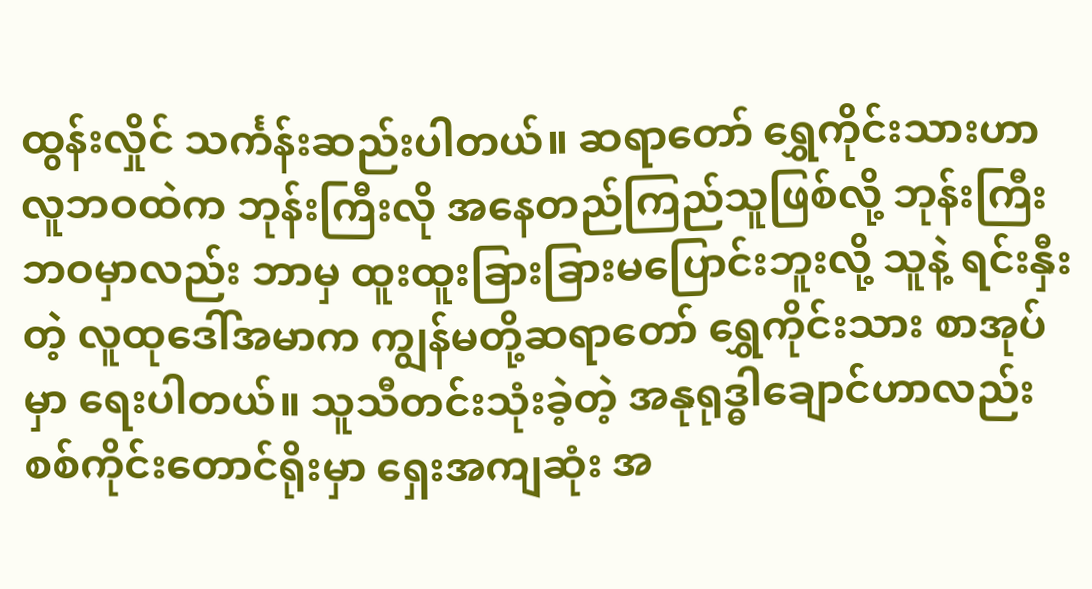ထွန်းလှိုင် သင်္ကန်းဆည်းပါတယ်။ ဆရာတော် ရွှေကိုင်းသားဟာ လူဘဝထဲက ဘုန်းကြီးလို အနေတည်ကြည်သူဖြစ်လို့ ဘုန်းကြီးဘဝမှာလည်း ဘာမှ ထူးထူးခြားခြားမပြောင်းဘူးလို့ သူနဲ့ ရင်းနှီးတဲ့ လူထုဒေါ်အမာက ကျွန်မတို့ဆရာတော် ရွှေကိုင်းသား စာအုပ်မှာ ရေးပါတယ်။ သူသီတင်းသုံးခဲ့တဲ့ အနုရုဒ္ဓါချောင်ဟာလည်း စစ်ကိုင်းတောင်ရိုးမှာ ရှေးအကျဆုံး အ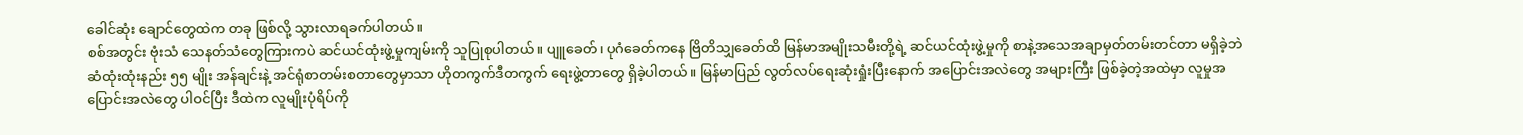ခေါင်ဆုံး ချောင်တွေထဲက တခု ဖြစ်လို့ သွားလာရခက်ပါတယ်။
စစ်အတွင်း ဗုံးသံ သေနတ်သံတွေကြားကပဲ ဆင်ယင်ထုံးဖွဲ့မှုကျမ်းကို သူပြုစုပါတယ်။ ပျူခေတ်၊ ပုဂံခေတ်ကနေ ဗြိတိသျှခေတ်ထိ မြန်မာအမျိုးသမီးတို့ရဲ့ ဆင်ယင်ထုံးဖွဲ့မှုကို စာနဲ့အသေအချာမှတ်တမ်းတင်တာ မရှိခဲ့ဘဲ ဆံထုံးထုံးနည်း ၅၅ မျိုး အန်ချင်းနဲ့ အင်ရုံစာတမ်းစတာတွေမှာသာ ဟိုတကွက်ဒီတကွက် ရေးဖွဲ့တာတွေ ရှိခဲ့ပါတယ်။ မြန်မာပြည် လွတ်လပ်ရေးဆုံးရှုံးပြီးနောက် အပြောင်းအလဲတွေ အများကြီး ဖြစ်ခဲ့တဲ့အထဲမှာ လူမှုအပြောင်းအလဲတွေ ပါဝင်ပြီး ဒီထဲက လူမျိုးပုံရိပ်ကို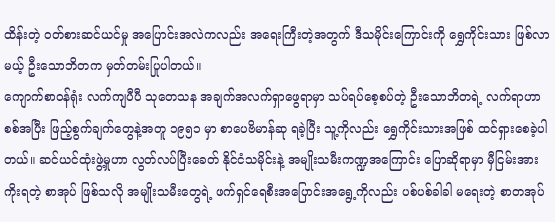ထိန်းတဲ့ ဝတ်စားဆင်ယင်မှု အပြောင်းအလဲကလည်း အရေးကြီးတဲ့အတွက် ဒီသမိုင်းကြောင်းကို ရွှေကိုင်းသား ဖြစ်လာမယ့် ဦးသောဘိတက မှတ်တမ်းပြုပါတယ်။
ကျောက်စာဝန်ရုံး လက်ကျပီပီ သုတေသန အချက်အလက်ရှာဖွေရာမှာ သပ်ရပ်စေ့စပ်တဲ့ ဦးသောဘိတရဲ့ လက်ရာဟာ စစ်အပြီး ဖြည့်စွက်ချက်တွေနဲ့အတူ ၁၉၅၁ မှာ စာပေဗိမာန်ဆု ရခဲ့ပြီး သူ့ကိုလည်း ရွှေကိုင်းသားအဖြစ် ထင်ရှားစေခဲ့ပါတယ်။ ဆင်ယင်ထုံးဖွဲ့မှုဟာ လွတ်လပ်ပြီးခေတ် နိုင်ငံသမိုင်းနဲ့ အမျိုးသမီးကဏ္ဍအကြောင်း ပြောဆိုရာမှာ မှီငြမ်းအားကိုးရတဲ့ စာအုပ် ဖြစ်သလို အမျိုးသမီးတွေရဲ့ ဖက်ရှင်ရေစီးအပြောင်းအရွေ့ကိုလည်း ပစ်ပစ်ခါခါ မရေးတဲ့ စာတအုပ်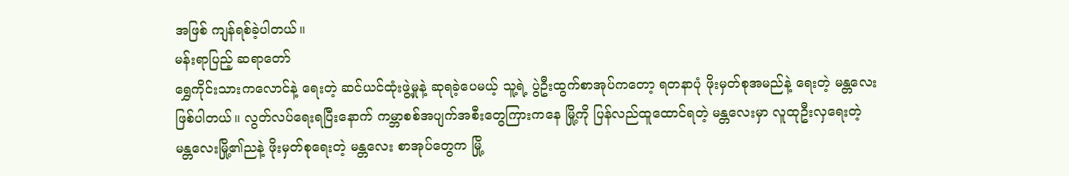အဖြစ် ကျန်ရစ်ခဲ့ပါတယ်။
မန်းရာပြည့် ဆရာတော်
ရွှေကိုင်းသားကလောင်နဲ့ ရေးတဲ့ ဆင်ယင်ထုံးဖွဲ့မှုနဲ့ ဆုရခဲ့ပေမယ့် သူ့ရဲ့ ပွဲဦးထွက်စာအုပ်ကတော့ ရတနာပုံ ဖိုးမှတ်စုအမည်နဲ့ ရေးတဲ့ မန္တလေး ဖြစ်ပါတယ်။ လွတ်လပ်ရေးရပြီးနောက် ကမ္ဘာစစ်အပျက်အစီးတွေကြားကနေ မြို့ကို ပြန်လည်ထူထောင်ရတဲ့ မန္တလေးမှာ လူထုဦးလှရေးတဲ့ မန္တလေးမြို့၏ညနဲ့ ဖိုးမှတ်စုရေးတဲ့ မန္တလေး စာအုပ်တွေက မြို့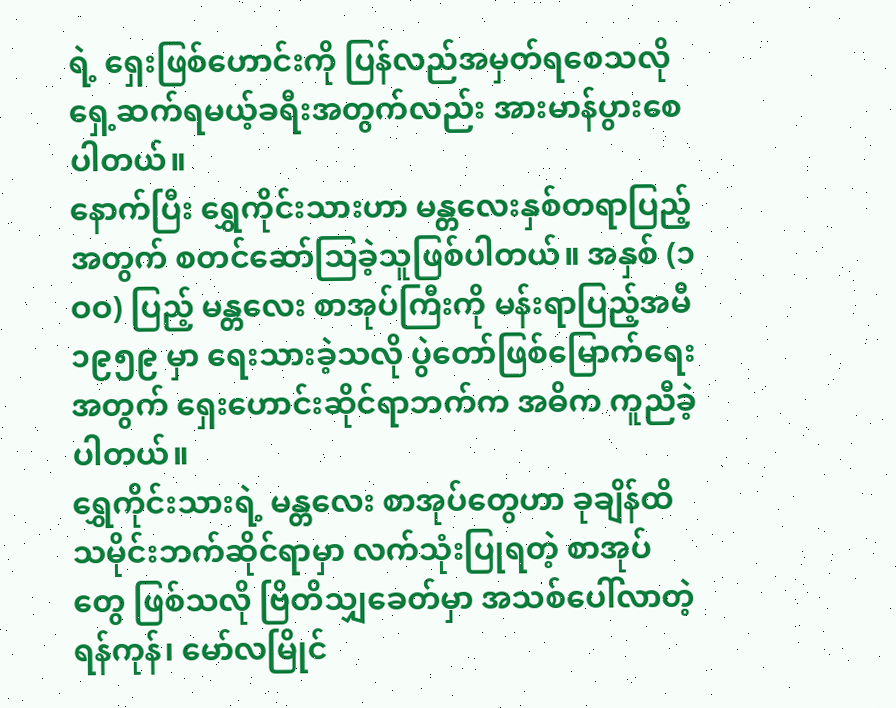ရဲ့ ရှေးဖြစ်ဟောင်းကို ပြန်လည်အမှတ်ရစေသလို ရှေ့ဆက်ရမယ့်ခရီးအတွက်လည်း အားမာန်ပွားစေပါတယ်။
နောက်ပြီး ရွှေကိုင်းသားဟာ မန္တလေးနှစ်တရာပြည့်အတွက် စတင်ဆော်သြခဲ့သူဖြစ်ပါတယ်။ အနှစ် (၁ဝဝ) ပြည့် မန္တလေး စာအုပ်ကြီးကို မန်းရာပြည့်အမီ ၁၉၅၉ မှာ ရေးသားခဲ့သလို ပွဲတော်ဖြစ်မြောက်ရေးအတွက် ရှေးဟောင်းဆိုင်ရာဘက်က အဓိက ကူညီခဲ့ပါတယ်။
ရွှေကိုင်းသားရဲ့ မန္တလေး စာအုပ်တွေဟာ ခုချိန်ထိ သမိုင်းဘက်ဆိုင်ရာမှာ လက်သုံးပြုရတဲ့ စာအုပ်တွေ ဖြစ်သလို ဗြိတိသျှခေတ်မှာ အသစ်ပေါ်လာတဲ့ ရန်ကုန်၊ မော်လမြိုင်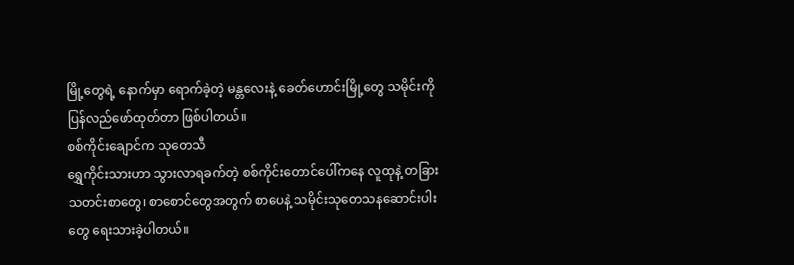မြို့တွေရဲ့ နောက်မှာ ရောက်ခဲ့တဲ့ မန္တလေးနဲ့ ခေတ်ဟောင်းမြို့တွေ သမိုင်းကို ပြန်လည်ဖော်ထုတ်တာ ဖြစ်ပါတယ်။
စစ်ကိုင်းချောင်က သုတေသီ
ရွှေကိုင်းသားဟာ သွားလာရခက်တဲ့ စစ်ကိုင်းတောင်ပေါ်ကနေ လူထုနဲ့ တခြား သတင်းစာတွေ၊ စာစောင်တွေအတွက် စာပေနဲ့ သမိုင်းသုတေသနဆောင်းပါးတွေ ရေးသားခဲ့ပါတယ်။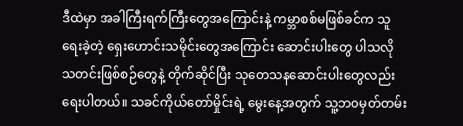ဒီထဲမှာ အခါကြီးရက်ကြီးတွေအကြောင်းနဲ့ ကမ္ဘာစစ်မဖြစ်ခင်က သူရေးခဲ့တဲ့ ရှေးဟောင်းသမိုင်းတွေအကြောင်း ဆောင်းပါးတွေ ပါသလို သတင်းဖြစ်စဉ်တွေနဲ့ တိုက်ဆိုင်ပြီး သုတေသနဆောင်းပါးတွေလည်း ရေးပါတယ်။ သခင်ကိုယ်တော်မှိုင်းရဲ့ မွေးနေ့အတွက် သူ့ဘ၀မှတ်တမ်း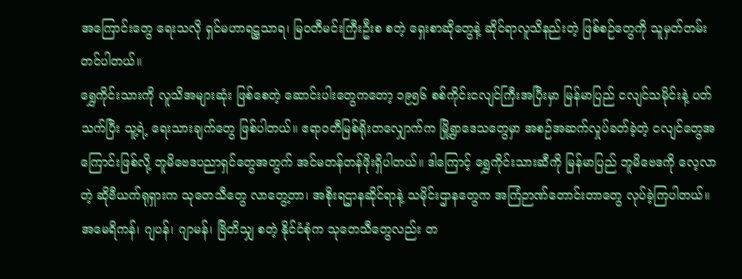အကြောင်းတွေ ရေးသလို ရှင်မဟာရဋ္ဌသာရ၊ မြဝတီမင်းကြီးဦးစ စတဲ့ ရှေးစာဆိုတွေနဲ့ ဆိုင်ရာလူသိနည်းတဲ့ ဖြစ်စဉ်တွေကို သူမှတ်တမ်းတင်ပါတယ်။
ရွှေကိုင်းသားကို လူသိအများဆုံး ဖြစ်စေတဲ့ ဆောင်းပါးတွေကတော့ ၁၉၅၆ စစ်ကိုင်းငလျင်ကြီးအပြီးမှာ မြန်မာပြည် ငလျင်သမိုင်းနဲ့ ပတ်သက်ပြီး သူ့ရဲ့ ရေးသားချက်တွေ ဖြစ်ပါတယ်။ ဧရာဝတီမြစ်ရိုးတလျှောက်က မြို့ရွာဒေသတွေမှာ အစဉ်အဆက်လှုပ်ခတ်ခဲ့တဲ့ ငလျင်တွေအကြောင်းဖြစ်လို့ ဘူမိဗေဒပညာရှင်တွေအတွက် အင်မတန်တန်ဖိုးရှိပါတယ်။ ဒါကြောင့် ရွှေကိုင်းသားဆီကို မြန်မာပြည် ဘူမိဗေဒကို လေ့လာတဲ့ ဆိုဗီယက်ရုရှားက သုတေသီတွေ လာတွေ့တာ၊ အစိုးရဌာနဆိုင်ရာနဲ့ သမိုင်းဌာနတွေက အကြံဉာဏ်တောင်းတာတွေ လုပ်ခဲ့ကြပါတယ်။ အမေရိကန်၊ ဂျပန်၊ ဂျာမန်၊ ဗြိတိသျှ စတဲ့ နိုင်ငံစုံက သုတေသီတွေလည်း တ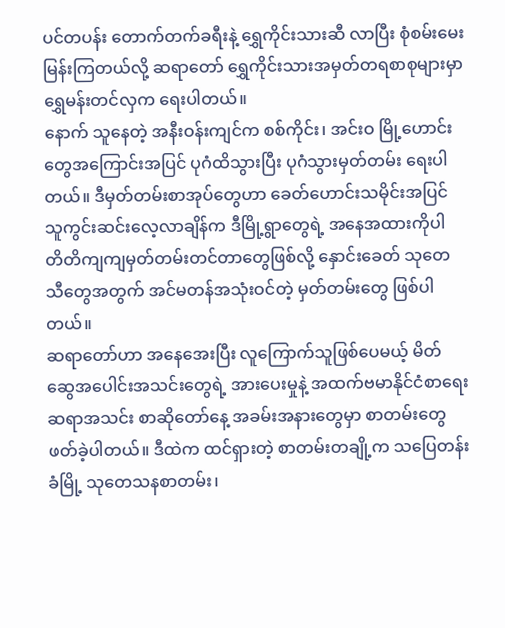ပင်တပန်း တောက်တက်ခရီးနဲ့ ရွှေကိုင်းသားဆီ လာပြီး စုံစမ်းမေးမြန်းကြတယ်လို့ ဆရာတော် ရွှေကိုင်းသားအမှတ်တရစာစုများမှာ ရွှေမန်းတင်လှက ရေးပါတယ်။
နောက် သူနေတဲ့ အနီးဝန်းကျင်က စစ်ကိုင်း၊ အင်းဝ မြို့ဟောင်းတွေအကြောင်းအပြင် ပုဂံထိသွားပြီး ပုဂံသွားမှတ်တမ်း ရေးပါတယ်။ ဒီမှတ်တမ်းစာအုပ်တွေဟာ ခေတ်ဟောင်းသမိုင်းအပြင် သူကွင်းဆင်းလေ့လာချိန်က ဒီမြို့ရွာတွေရဲ့ အနေအထားကိုပါ တိတိကျကျမှတ်တမ်းတင်တာတွေဖြစ်လို့ နှောင်းခေတ် သုတေသီတွေအတွက် အင်မတန်အသုံးဝင်တဲ့ မှတ်တမ်းတွေ ဖြစ်ပါတယ်။
ဆရာတော်ဟာ အနေအေးပြီး လူကြောက်သူဖြစ်ပေမယ့် မိတ်ဆွေအပေါင်းအသင်းတွေရဲ့ အားပေးမှုနဲ့ အထက်ဗမာနိုင်ငံစာရေးဆရာအသင်း စာဆိုတော်နေ့ အခမ်းအနားတွေမှာ စာတမ်းတွေ ဖတ်ခဲ့ပါတယ်။ ဒီထဲက ထင်ရှားတဲ့ စာတမ်းတချို့က သပြေတန်းခံမြို့ သုတေသနစာတမ်း၊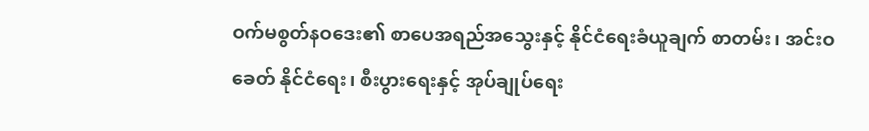ဝက်မစွတ်နဝဒေး၏ စာပေအရည်အသွေးနှင့် နိုင်ငံရေးခံယူချက် စာတမ်း၊ အင်းဝခေတ် နိုင်ငံရေး၊ စီးပွားရေးနှင့် အုပ်ချုပ်ရေး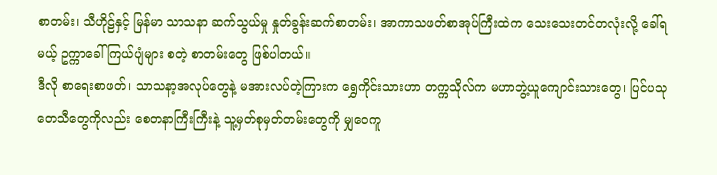စာတမ်း၊ သီဟိုဠ်နှင့် မြန်မာ သာသနာ ဆက်သွယ်မှု နှုတ်ခွန်းဆက်စာတမ်း၊ အာကာသဖတ်စာအုပ်ကြီးထဲက သေးသေးတင်တလုံးလို့ ခေါ်ရမယ့် ဥက္ကာခေါ် ကြယ်ပျံများ စတဲ့ စာတမ်းတွေ ဖြစ်ပါတယ်။
ဒီလို စာရေးစာဖတ်၊ သာသနာ့အလုပ်တွေနဲ့ မအားလပ်တဲ့ကြားက ရွှေကိုင်းသားဟာ တက္ကသိုလ်က မဟာဘွဲ့ယူကျောင်းသားတွေ၊ ပြင်ပသုတေသီတွေကိုလည်း စေတနာကြီးကြီးနဲ့ သူ့မှတ်စုမှတ်တမ်းတွေကို မျှဝေကူ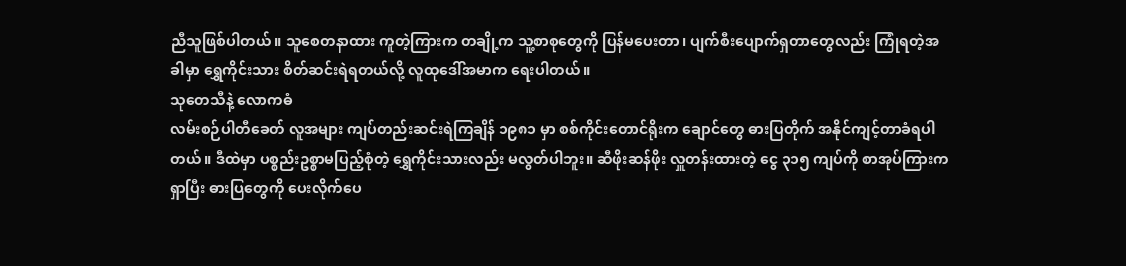ညီသူဖြစ်ပါတယ်။ သူစေတနာထား ကူတဲ့ကြားက တချို့က သူ့စာစုတွေကို ပြန်မပေးတာ၊ ပျက်စီးပျောက်ရှတာတွေလည်း ကြုံရတဲ့အခါမှာ ရွှေကိုင်းသား စိတ်ဆင်းရဲရတယ်လို့ လူထုဒေါ်အမာက ရေးပါတယ်။
သုတေသီနဲ့ လောကဓံ
လမ်းစဉ်ပါတီခေတ် လူအများ ကျပ်တည်းဆင်းရဲကြချိန် ၁၉၈၁ မှာ စစ်ကိုင်းတောင်ရိုးက ချောင်တွေ ဓားပြတိုက် အနိုင်ကျင့်တာခံရပါတယ်။ ဒီထဲမှာ ပစ္စည်းဥစ္စာမပြည့်စုံတဲ့ ရွှေကိုင်းသားလည်း မလွတ်ပါဘူး။ ဆီဖိုးဆန်ဖိုး လှူတန်းထားတဲ့ ငွေ ၃၁၅ ကျပ်ကို စာအုပ်ကြားက ရှာပြီး ဓားပြတွေကို ပေးလိုက်ပေ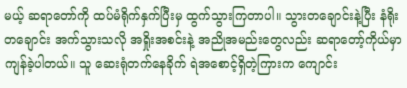မယ့် ဆရာတော်ကို ထပ်မံရိုက်နှက်ပြီးမှ ထွက်သွားကြတာပါ။ သွားတချောင်းနဲ့ပြီး နံရိုးတချောင်း အက်သွားသလို အရှိုးအစင်းနဲ့ အညိုအမည်းတွေလည်း ဆရာတော့်ကိုယ်မှာ ကျန်ခဲ့ပါတယ်။ သူ ဆေးရုံတက်နေခိုက် ရဲအစောင့်ရှိတဲ့ကြားက ကျောင်း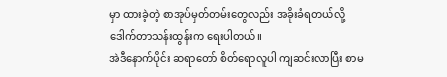မှာ ထားခဲ့တဲ့ စာအုပ်မှတ်တမ်းတွေလည်း အခိုးခံရတယ်လို့ ဒေါက်တာသန်းထွန်းက ရေးပါတယ်။
အဲဒီနောက်ပိုင်း ဆရာတော် စိတ်ရောလူပါ ကျဆင်းလာပြီး စာမ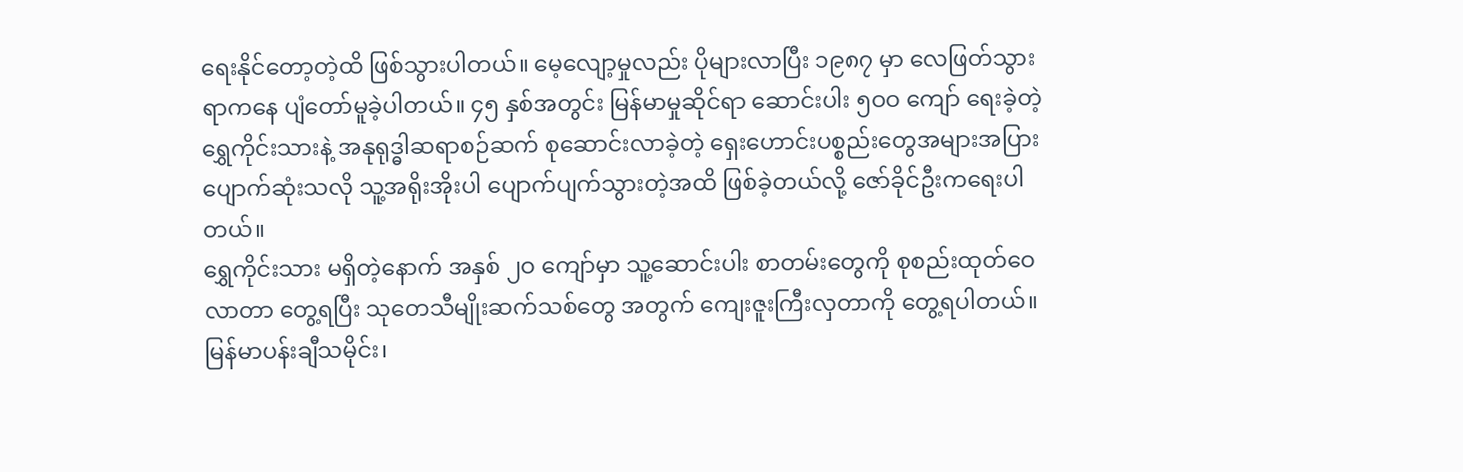ရေးနိုင်တော့တဲ့ထိ ဖြစ်သွားပါတယ်။ မေ့လျော့မှုလည်း ပိုများလာပြီး ၁၉၈၇ မှာ လေဖြတ်သွားရာကနေ ပျံတော်မူခဲ့ပါတယ်။ ၄၅ နှစ်အတွင်း မြန်မာမှုဆိုင်ရာ ဆောင်းပါး ၅ဝဝ ကျော် ရေးခဲ့တဲ့ ရွှေကိုင်းသားနဲ့ အနုရုဒ္ဓါဆရာစဉ်ဆက် စုဆောင်းလာခဲ့တဲ့ ရှေးဟောင်းပစ္စည်းတွေအများအပြား ပျောက်ဆုံးသလို သူ့အရိုးအိုးပါ ပျောက်ပျက်သွားတဲ့အထိ ဖြစ်ခဲ့တယ်လို့ ဇော်ခိုင်ဦးကရေးပါတယ်။
ရွှေကိုင်းသား မရှိတဲ့နောက် အနှစ် ၂ဝ ကျော်မှာ သူ့ဆောင်းပါး စာတမ်းတွေကို စုစည်းထုတ်ဝေလာတာ တွေ့ရပြီး သုတေသီမျိုးဆက်သစ်တွေ အတွက် ကျေးဇူးကြီးလှတာကို တွေ့ရပါတယ်။ မြန်မာပန်းချီသမိုင်း၊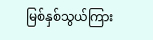မြစ်နှစ်သွယ်ကြား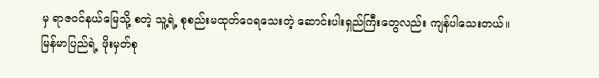မှ ရာဇဝင်နယ်မြေသို့ စတဲ့ သူ့ရဲ့ စုစည်းမထုတ်ဝေရသေးတဲ့ ဆောင်းပါးရှည်ကြီးတွေလည်း ကျန်ပါသေးတယ်။
မြန်မာပြည်ရဲ့ ဖိုးမှတ်စု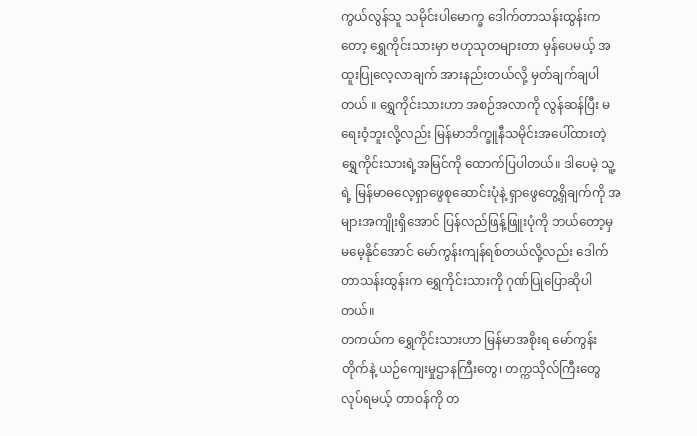ကွယ်လွန်သူ သမိုင်းပါမောက္ခ ဒေါက်တာသန်းထွန်းကတော့ ရွှေကိုင်းသားမှာ ဗဟုသုတများတာ မှန်ပေမယ့် အထူးပြုလေ့လာချက် အားနည်းတယ်လို့ မှတ်ချက်ချပါတယ် ။ ရွှေကိုင်းသားဟာ အစဉ်အလာကို လွန်ဆန်ပြီး မရေးဝံ့ဘူးလို့လည်း မြန်မာဘိက္ခူနီသမိုင်းအပေါ်ထားတဲ့ ရွှေကိုင်းသားရဲ့အမြင်ကို ထောက်ပြပါတယ်။ ဒါပေမဲ့ သူ့ရဲ့ မြန်မာဓလေ့ရှာဖွေစုဆောင်းပုံနဲ့ ရှာဖွေတွေ့ရှိချက်ကို အများအကျိုးရှိအောင် ပြန်လည်ဖြန့်ဖြူးပုံကို ဘယ်တော့မှ မမေ့နိုင်အောင် မော်ကွန်းကျန်ရစ်တယ်လို့လည်း ဒေါက်တာသန်းထွန်းက ရွှေကိုင်းသားကို ဂုဏ်ပြုပြောဆိုပါတယ်။
တကယ်က ရွှေကိုင်းသားဟာ မြန်မာအစိုးရ မော်ကွန်းတိုက်နဲ့ ယဉ်ကျေးမှုဌာနကြီးတွေ၊ တက္ကသိုလ်ကြီးတွေ လုပ်ရမယ့် တာဝန်ကို တ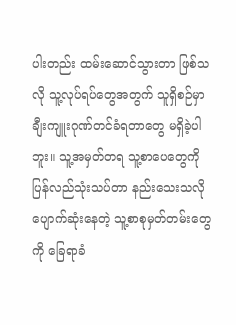ပါးတည်း ထမ်းဆောင်သွားတာ ဖြစ်သလို သူ့လုပ်ရပ်တွေအတွက် သူရှိစဉ်မှာ ချီးကျူးဂုဏ်တင်ခံရတာတွေ မရှိခဲ့ပါဘူး။ သူ့အမှတ်တရ သူ့စာပေတွေကို ပြန်လည်သုံးသပ်တာ နည်းသေးသလို ပျောက်ဆုံးနေတဲ့ သူ့စာစုမှတ်တမ်းတွေကို ခြေရာခံ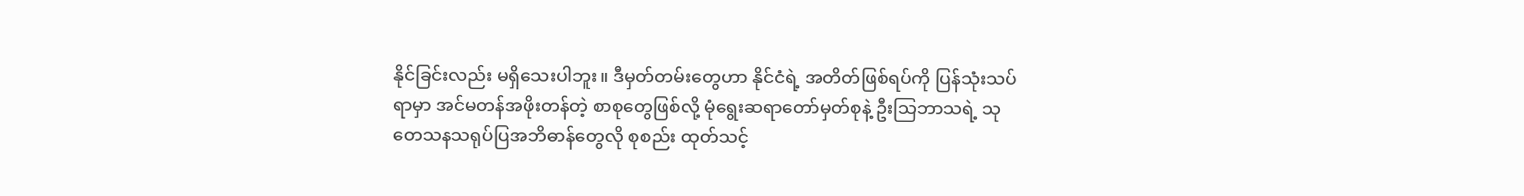နိုင်ခြင်းလည်း မရှိသေးပါဘူး။ ဒီမှတ်တမ်းတွေဟာ နိုင်ငံရဲ့ အတိတ်ဖြစ်ရပ်ကို ပြန်သုံးသပ်ရာမှာ အင်မတန်အဖိုးတန်တဲ့ စာစုတွေဖြစ်လို့ မုံရွေးဆရာတော်မှတ်စုနဲ့ ဦးသြဘာသရဲ့ သုတေသနသရုပ်ပြအဘိဓာန်တွေလို စုစည်း ထုတ်သင့်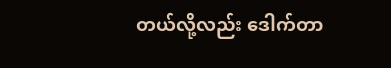တယ်လို့လည်း ဒေါက်တာ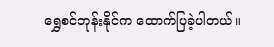ရွှေစင်ဘုန်းနိုင်က ထောက်ပြခဲ့ပါတယ်။